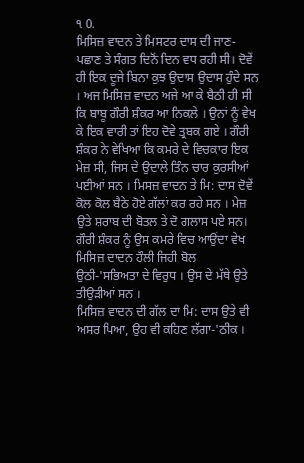੧ 0.
ਮਿਸਿਜ਼ ਵਾਦਨ ਤੇ ਮਿਸਟਰ ਦਾਸ ਦੀ ਜਾਣ-ਪਛਾਣ ਤੇ ਸੰਗਤ ਦਿਨੋਂ ਦਿਨ ਵਧ ਰਹੀ ਸੀ। ਦੋਵੇਂ ਹੀ ਇਕ ਦੂਜੇ ਬਿਨਾ ਕੁਝ ਉਦਾਸ ਉਦਾਸ ਹੁੰਦੇ ਸਨ । ਅਜ ਮਿਸਿਜ਼ ਵਾਦਨ ਅਜੇ ਆ ਕੇ ਬੈਠੀ ਹੀ ਸੀ ਕਿ ਬਾਬੂ ਗੌਰੀ ਸ਼ੰਕਰ ਆ ਨਿਕਲੇ । ਉਨਾਂ ਨੂੰ ਵੇਖ ਕੇ ਇਕ ਵਾਰੀ ਤਾਂ ਇਹ ਦੋਵੇ ਤ੍ਰਬਕ ਗਏ । ਗੌਰੀ ਸ਼ੰਕਰ ਨੇ ਵੇਖਿਆ ਕਿ ਕਮਰੇ ਦੇ ਵਿਚਕਾਰ ਇਕ ਮੇਜ਼ ਸੀ, ਜਿਸ ਦੇ ਉਦਾਲੇ ਤਿੰਨ ਚਾਰ ਕੁਰਸੀਆਂ ਪਈਆਂ ਸਨ । ਮਿਸਜ਼ ਵਾਦਨ ਤੇ ਮਿ: ਦਾਸ ਦੋਵੇਂ ਕੋਲ ਕੋਲ ਬੈਠੇ ਹੋਏ ਗੱਲਾਂ ਕਰ ਰਹੇ ਸਨ । ਮੇਜ਼ ਉਤੇ ਸ਼ਰਾਬ ਦੀ ਬੋਤਲ ਤੇ ਦੋ ਗਲਾਸ ਪਏ ਸਨ।
ਗੌਰੀ ਸ਼ੰਕਰ ਨੂੰ ਉਸ ਕਮਰੇ ਵਿਚ ਆਉਂਦਾ ਵੇਖ ਮਿਸਿਜ਼ ਦਾਦਨ ਹੌਲੀ ਜਿਹੀ ਬੋਲ ਉਠੀ-'ਸਭਿਅਤਾ ਦੇ ਵਿਰੁਧ । ਉਸ ਦੇ ਮੱਥੇ ਉਤੇ ਤੀਉੜੀਆਂ ਸਨ ।
ਮਿਸਿਜ਼ ਵਾਦਨ ਦੀ ਗੱਲ ਦਾ ਮਿ: ਦਾਸ ਉਤੇ ਵੀ ਅਸਰ ਪਿਆ, ਉਹ ਵੀ ਕਹਿਣ ਲੱਗਾ-'ਠੀਕ ।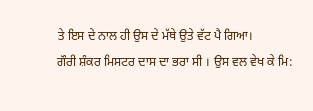ਤੇ ਇਸ ਦੇ ਨਾਲ ਹੀ ਉਸ ਦੇ ਮੱਥੇ ਉਤੇ ਵੱਟ ਪੈ ਗਿਆ।
ਗੌਰੀ ਸ਼ੰਕਰ ਮਿਸਟਰ ਦਾਸ ਦਾ ਭਰਾ ਸੀ । ਉਸ ਵਲ ਵੇਖ ਕੇ ਮਿ: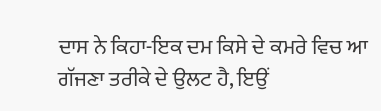ਦਾਸ ਨੇ ਕਿਹਾ-ਇਕ ਦਮ ਕਿਸੇ ਦੇ ਕਮਰੇ ਵਿਚ ਆ ਗੱਜਣਾ ਤਰੀਕੇ ਦੇ ਉਲਟ ਹੈ, ਇਉਂ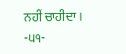ਨਹੀਂ ਚਾਹੀਦਾ ।
-੫੧-